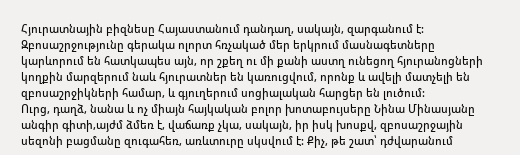Հյուրատնային բիզնեսը Հայաստանում դանդաղ, սակայն, զարգանում է: Զբոսաշրջությունը գերակա ոլորտ հռչակած մեր երկրում մասնագետները կարևորում են հատկապես այն, որ շքեղ ու մի քանի աստղ ունեցող հյուրանոցների կողքին մարզերում նաև հյուրատներ են կառուցվում, որոնք և ավելի մատչելի են զբոսաշրջիկների համար, և գյուղերում սոցիալական հարցեր են լուծում:
Ուրց, դաղձ, նանա և ոչ միայն հայկական բոլոր խոտաբույսերը Նինա Մինասյանը անգիր գիտի,այժմ ձմեռ է, վաճառք չկա, սակայն, իր իսկ խոսքվ, զբոսաշրջային սեզոնի բացմանը զուգահեռ, առևտուրը սկսվում է: Քիչ, թե շատ՝ դժվարանում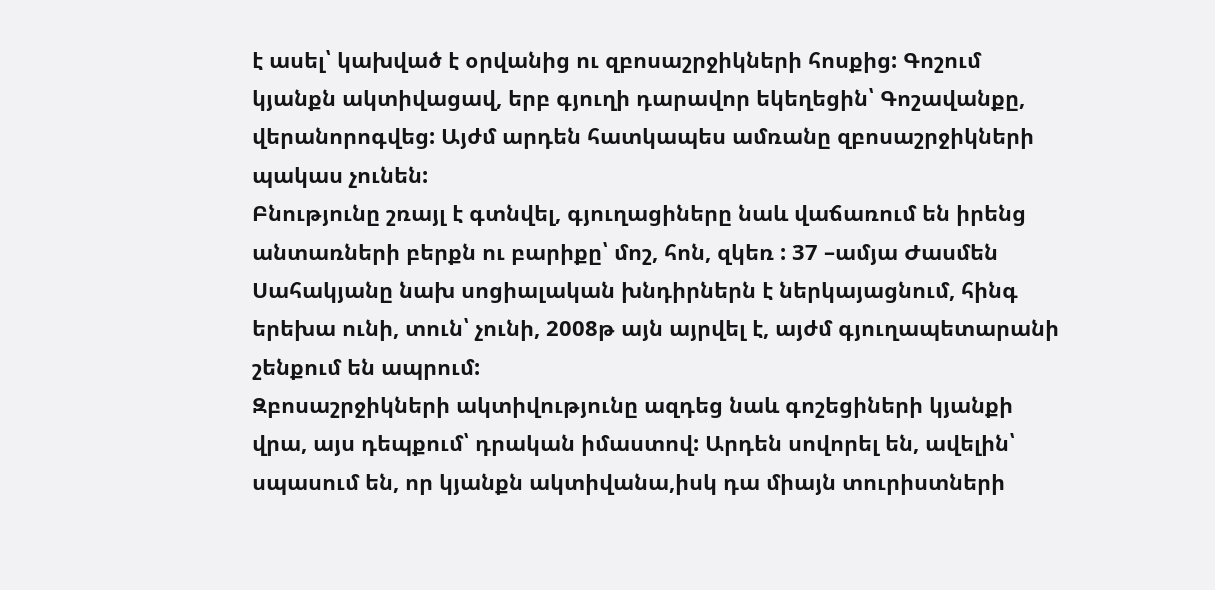է ասել՝ կախված է օրվանից ու զբոսաշրջիկների հոսքից: Գոշում կյանքն ակտիվացավ, երբ գյուղի դարավոր եկեղեցին՝ Գոշավանքը, վերանորոգվեց: Այժմ արդեն հատկապես ամռանը զբոսաշրջիկների պակաս չունեն:
Բնությունը շռայլ է գտնվել, գյուղացիները նաև վաճառում են իրենց անտառների բերքն ու բարիքը՝ մոշ, հոն, զկեռ : 37 –ամյա Ժասմեն Սահակյանը նախ սոցիալական խնդիրներն է ներկայացնում, հինգ երեխա ունի, տուն՝ չունի, 2008թ այն այրվել է, այժմ գյուղապետարանի շենքում են ապրում:
Զբոսաշրջիկների ակտիվությունը ազդեց նաև գոշեցիների կյանքի վրա, այս դեպքում՝ դրական իմաստով: Արդեն սովորել են, ավելին՝ սպասում են, որ կյանքն ակտիվանա,իսկ դա միայն տուրիստների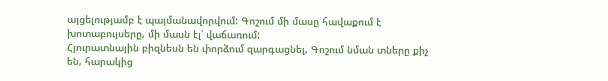այցելությամբ է պայմանավորվում: Գոշում մի մասը հավաքում է խոտաբույսերը, մի մասն էլ՝ վաճառում:
Հյուրատնային բիզնեսն են փորձում զարգացնել, Գոշում նման տները քիչ են, հարակից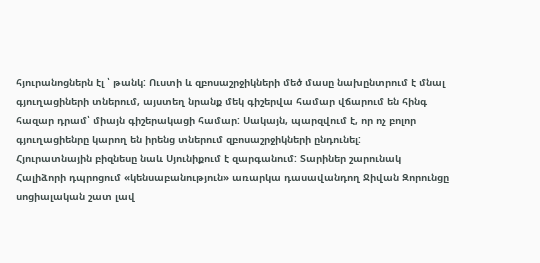հյուրանոցներն էլ ՝ թանկ: Ուստի և զբոսաշրջիկների մեծ մասը նախընտրում է մնալ գյուղացիների տներում, այստեղ նրանք մեկ գիշերվա համար վճարում են հինգ հազար դրամ՝ միայն գիշերակացի համար: Սակայն, պարզվում է, որ ոչ բոլոր գյուղացիենրը կարող են իրենց տներում զբոսաշրջիկների ընդունել:
Հյուրատնային բիզնեսը նաև Սյունիքում է զարգանում: Տարիներ շարունակ Հալիձորի դպրոցում «կենսաբանություն» առարկա դասավանդող Ջիվան Զորունցը սոցիալական շատ լավ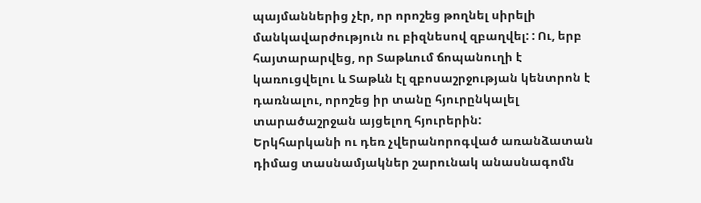պայմաններից չէր, որ որոշեց թողնել սիրելի մանկավարժություն ու բիզնեսով զբաղվել: : Ու, երբ հայտարարվեց, որ Տաթևում ճոպանուղի է կառուցվելու և Տաթևն էլ զբոսաշրջության կենտրոն է դառնալու, որոշեց իր տանը հյուրընկալել տարածաշրջան այցելող հյուրերին:
Երկհարկանի ու դեռ չվերանորոգված առանձատան դիմաց տասնամյակներ շարունակ անասնագոմն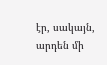էր, սակայն, արդեն մի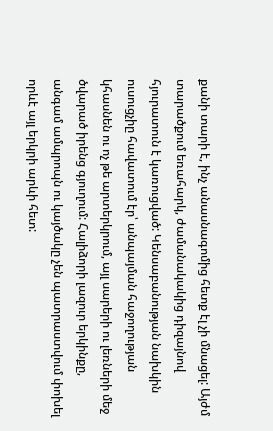քանի տարի է, ինչ անասնագոմից հետք էլ չի մնացել: Այժմ տարածքում եռահարկ, ժամանակակից դիզայնով հյուրատուն է կառուցված: Կենսաբանության նախկին ուսուցչիը հավատում էր՝ անպայման հաջողության կհասնեն ու ոչ թե արտերկրում, այլ սարերի ու լեռների մեջ ծվարած իրենց գյուղում: Հալիձորի լազուր երկինքը, անգամ ամպրոպն ու կայծակը չեն պատրաստվում փոխել որևէ այլ երկրի արևի հետ: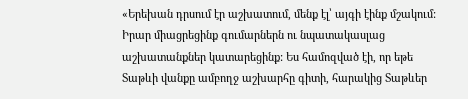«Երեխան դրսում էր աշխատում, մենք էլ՝ այգի էինք մշակում: Իրար միացրեցինք գումարներն ու նպատակասլաց աշխատանքներ կատարեցինք: Ես համոզված էի, որ եթե Տաթևի վանքը ամբողջ աշխարհը գիտի, հարակից Տաթևեր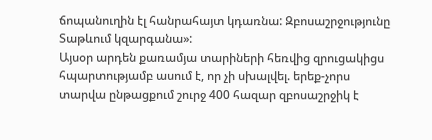ճոպանուղին էլ հանրահայտ կդառնա: Զբոսաշրջությունը Տաթևում կզարգանա»:
Այսօր արդեն քառամյա տարիների հեռվից զրուցակիցս հպարտությամբ ասում է, որ չի սխալվել. երեք-չորս տարվա ընթացքում շուրջ 400 հազար զբոսաշրջիկ է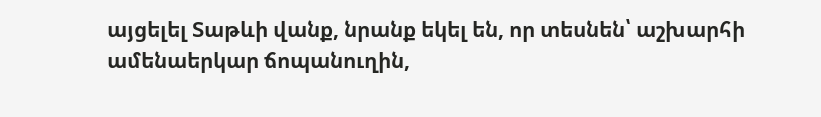այցելել Տաթևի վանք, նրանք եկել են, որ տեսնեն՝ աշխարհի ամենաերկար ճոպանուղին,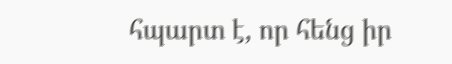հպարտ է, որ հենց իր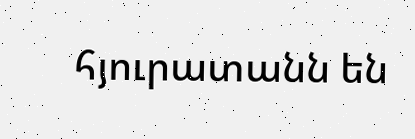հյուրատանն են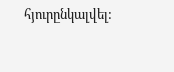հյուրընկալվել: